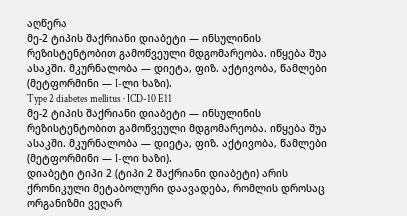აღწერა
მე-2 ტიპის შაქრიანი დიაბეტი — ინსულინის რეზისტენტობით გამოწვეული მდგომარეობა. იწყება შუა ასაკში. მკურნალობა — დიეტა, ფიზ. აქტივობა, წამლები (მეტფორმინი — I-ლი ხაზი).
Type 2 diabetes mellitus · ICD-10 E11
მე-2 ტიპის შაქრიანი დიაბეტი — ინსულინის რეზისტენტობით გამოწვეული მდგომარეობა. იწყება შუა ასაკში. მკურნალობა — დიეტა, ფიზ. აქტივობა, წამლები (მეტფორმინი — I-ლი ხაზი).
დიაბეტი ტიპი 2 (ტიპი 2 შაქრიანი დიაბეტი) არის ქრონიკული მეტაბოლური დაავადება, რომლის დროსაც ორგანიზმი ვეღარ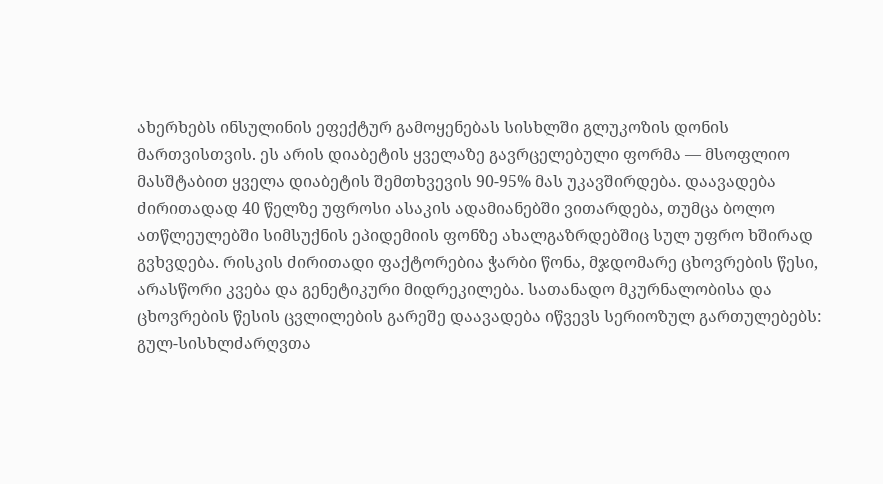ახერხებს ინსულინის ეფექტურ გამოყენებას სისხლში გლუკოზის დონის მართვისთვის. ეს არის დიაბეტის ყველაზე გავრცელებული ფორმა — მსოფლიო მასშტაბით ყველა დიაბეტის შემთხვევის 90-95% მას უკავშირდება. დაავადება ძირითადად 40 წელზე უფროსი ასაკის ადამიანებში ვითარდება, თუმცა ბოლო ათწლეულებში სიმსუქნის ეპიდემიის ფონზე ახალგაზრდებშიც სულ უფრო ხშირად გვხვდება. რისკის ძირითადი ფაქტორებია ჭარბი წონა, მჯდომარე ცხოვრების წესი, არასწორი კვება და გენეტიკური მიდრეკილება. სათანადო მკურნალობისა და ცხოვრების წესის ცვლილების გარეშე დაავადება იწვევს სერიოზულ გართულებებს: გულ-სისხლძარღვთა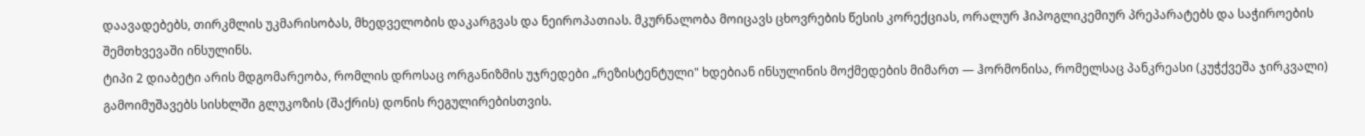დაავადებებს, თირკმლის უკმარისობას, მხედველობის დაკარგვას და ნეიროპათიას. მკურნალობა მოიცავს ცხოვრების წესის კორექციას, ორალურ ჰიპოგლიკემიურ პრეპარატებს და საჭიროების შემთხვევაში ინსულინს.
ტიპი 2 დიაბეტი არის მდგომარეობა, რომლის დროსაც ორგანიზმის უჯრედები „რეზისტენტული" ხდებიან ინსულინის მოქმედების მიმართ — ჰორმონისა, რომელსაც პანკრეასი (კუჭქვეშა ჯირკვალი) გამოიმუშავებს სისხლში გლუკოზის (შაქრის) დონის რეგულირებისთვის.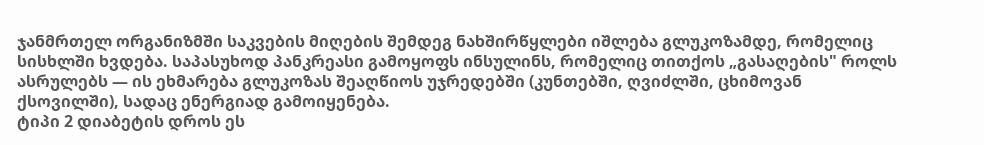ჯანმრთელ ორგანიზმში საკვების მიღების შემდეგ ნახშირწყლები იშლება გლუკოზამდე, რომელიც სისხლში ხვდება. საპასუხოდ პანკრეასი გამოყოფს ინსულინს, რომელიც თითქოს „გასაღების" როლს ასრულებს — ის ეხმარება გლუკოზას შეაღწიოს უჯრედებში (კუნთებში, ღვიძლში, ცხიმოვან ქსოვილში), სადაც ენერგიად გამოიყენება.
ტიპი 2 დიაბეტის დროს ეს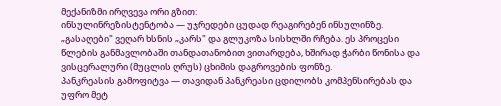მექანიზმი ირღვევა ორი გზით:
ინსულინრეზისტენტობა — უჯრედები ცუდად რეაგირებენ ინსულინზე. „გასაღები" ვეღარ ხსნის „კარს" და გლუკოზა სისხლში რჩება. ეს პროცესი წლების განმავლობაში თანდათანობით ვითარდება, ხშირად ჭარბი წონისა და ვისცერალური (მუცლის ღრუს) ცხიმის დაგროვების ფონზე.
პანკრეასის გამოფიტვა — თავიდან პანკრეასი ცდილობს კომპენსირებას და უფრო მეტ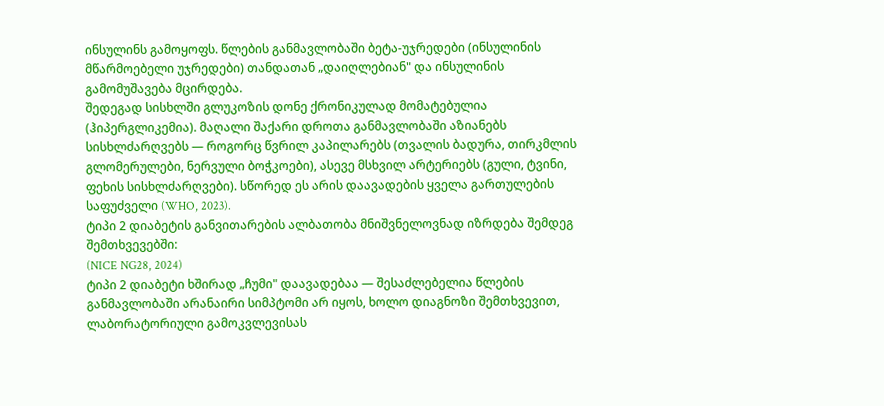ინსულინს გამოყოფს. წლების განმავლობაში ბეტა-უჯრედები (ინსულინის მწარმოებელი უჯრედები) თანდათან „დაიღლებიან" და ინსულინის გამომუშავება მცირდება.
შედეგად სისხლში გლუკოზის დონე ქრონიკულად მომატებულია (ჰიპერგლიკემია). მაღალი შაქარი დროთა განმავლობაში აზიანებს სისხლძარღვებს — როგორც წვრილ კაპილარებს (თვალის ბადურა, თირკმლის გლომერულები, ნერვული ბოჭკოები), ასევე მსხვილ არტერიებს (გული, ტვინი, ფეხის სისხლძარღვები). სწორედ ეს არის დაავადების ყველა გართულების საფუძველი (WHO, 2023).
ტიპი 2 დიაბეტის განვითარების ალბათობა მნიშვნელოვნად იზრდება შემდეგ შემთხვევებში:
(NICE NG28, 2024)
ტიპი 2 დიაბეტი ხშირად „ჩუმი" დაავადებაა — შესაძლებელია წლების განმავლობაში არანაირი სიმპტომი არ იყოს, ხოლო დიაგნოზი შემთხვევით, ლაბორატორიული გამოკვლევისას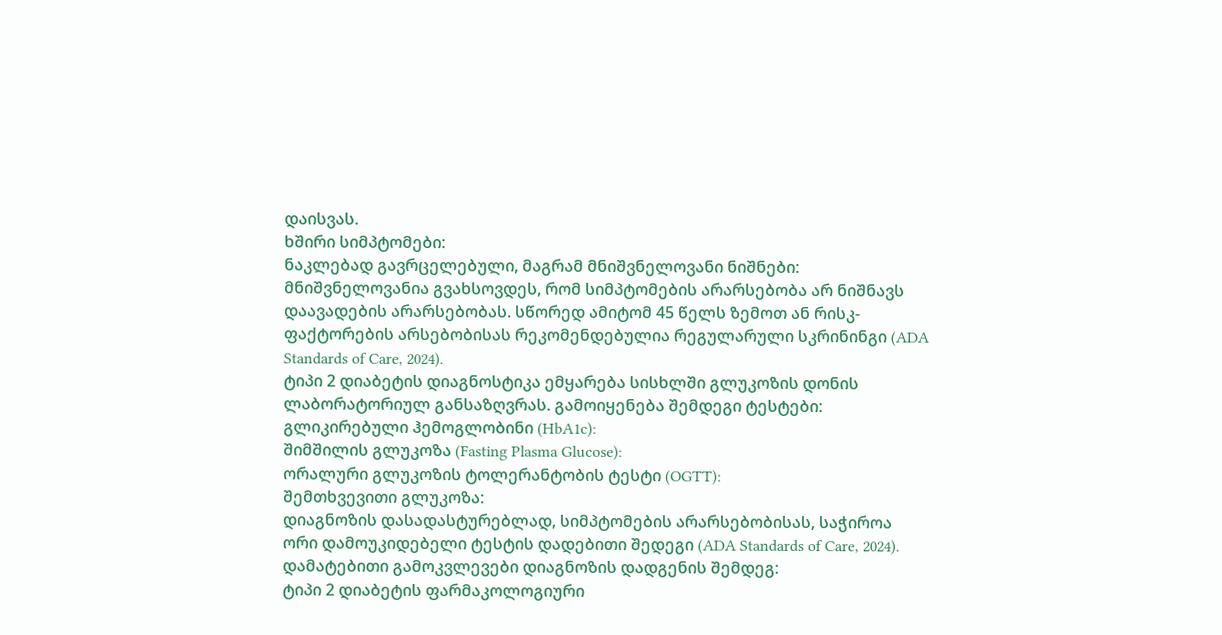დაისვას.
ხშირი სიმპტომები:
ნაკლებად გავრცელებული, მაგრამ მნიშვნელოვანი ნიშნები:
მნიშვნელოვანია გვახსოვდეს, რომ სიმპტომების არარსებობა არ ნიშნავს დაავადების არარსებობას. სწორედ ამიტომ 45 წელს ზემოთ ან რისკ-ფაქტორების არსებობისას რეკომენდებულია რეგულარული სკრინინგი (ADA Standards of Care, 2024).
ტიპი 2 დიაბეტის დიაგნოსტიკა ემყარება სისხლში გლუკოზის დონის ლაბორატორიულ განსაზღვრას. გამოიყენება შემდეგი ტესტები:
გლიკირებული ჰემოგლობინი (HbA1c):
შიმშილის გლუკოზა (Fasting Plasma Glucose):
ორალური გლუკოზის ტოლერანტობის ტესტი (OGTT):
შემთხვევითი გლუკოზა:
დიაგნოზის დასადასტურებლად, სიმპტომების არარსებობისას, საჭიროა ორი დამოუკიდებელი ტესტის დადებითი შედეგი (ADA Standards of Care, 2024).
დამატებითი გამოკვლევები დიაგნოზის დადგენის შემდეგ:
ტიპი 2 დიაბეტის ფარმაკოლოგიური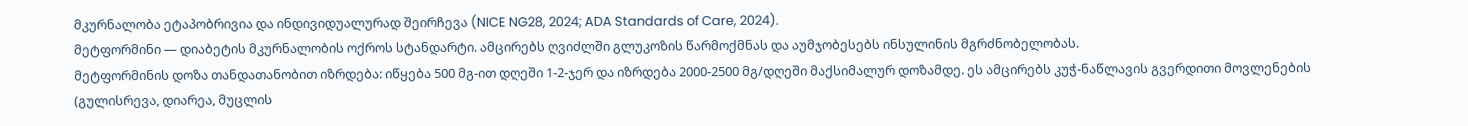მკურნალობა ეტაპობრივია და ინდივიდუალურად შეირჩევა (NICE NG28, 2024; ADA Standards of Care, 2024).
მეტფორმინი — დიაბეტის მკურნალობის ოქროს სტანდარტი. ამცირებს ღვიძლში გლუკოზის წარმოქმნას და აუმჯობესებს ინსულინის მგრძნობელობას.
მეტფორმინის დოზა თანდათანობით იზრდება: იწყება 500 მგ-ით დღეში 1-2-ჯერ და იზრდება 2000-2500 მგ/დღეში მაქსიმალურ დოზამდე. ეს ამცირებს კუჭ-ნაწლავის გვერდითი მოვლენების (გულისრევა, დიარეა, მუცლის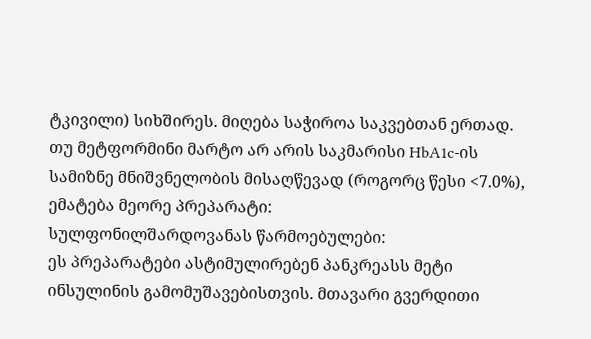ტკივილი) სიხშირეს. მიღება საჭიროა საკვებთან ერთად.
თუ მეტფორმინი მარტო არ არის საკმარისი HbA1c-ის სამიზნე მნიშვნელობის მისაღწევად (როგორც წესი <7.0%), ემატება მეორე პრეპარატი:
სულფონილშარდოვანას წარმოებულები:
ეს პრეპარატები ასტიმულირებენ პანკრეასს მეტი ინსულინის გამომუშავებისთვის. მთავარი გვერდითი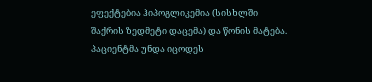ეფექტებია ჰიპოგლიკემია (სისხლში შაქრის ზედმეტი დაცემა) და წონის მატება. პაციენტმა უნდა იცოდეს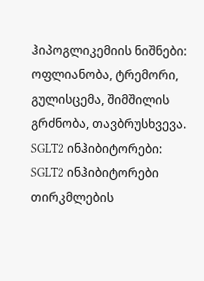ჰიპოგლიკემიის ნიშნები: ოფლიანობა, ტრემორი, გულისცემა, შიმშილის გრძნობა, თავბრუსხვევა.
SGLT2 ინჰიბიტორები:
SGLT2 ინჰიბიტორები თირკმლების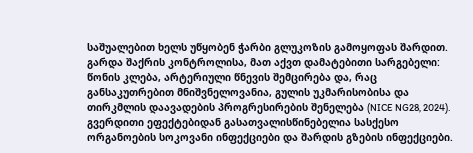საშუალებით ხელს უწყობენ ჭარბი გლუკოზის გამოყოფას შარდით. გარდა შაქრის კონტროლისა, მათ აქვთ დამატებითი სარგებელი: წონის კლება, არტერიული წნევის შემცირება და, რაც განსაკუთრებით მნიშვნელოვანია, გულის უკმარისობისა და თირკმლის დაავადების პროგრესირების შენელება (NICE NG28, 2024). გვერდითი ეფექტებიდან გასათვალისწინებელია სასქესო ორგანოების სოკოვანი ინფექციები და შარდის გზების ინფექციები.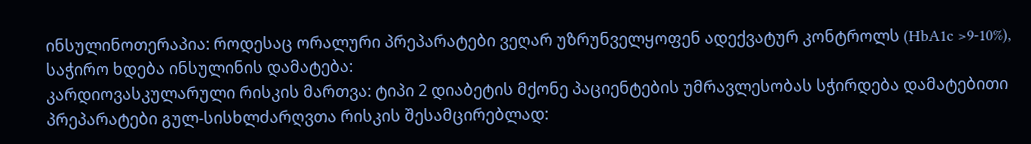ინსულინოთერაპია: როდესაც ორალური პრეპარატები ვეღარ უზრუნველყოფენ ადექვატურ კონტროლს (HbA1c >9-10%), საჭირო ხდება ინსულინის დამატება:
კარდიოვასკულარული რისკის მართვა: ტიპი 2 დიაბეტის მქონე პაციენტების უმრავლესობას სჭირდება დამატებითი პრეპარატები გულ-სისხლძარღვთა რისკის შესამცირებლად: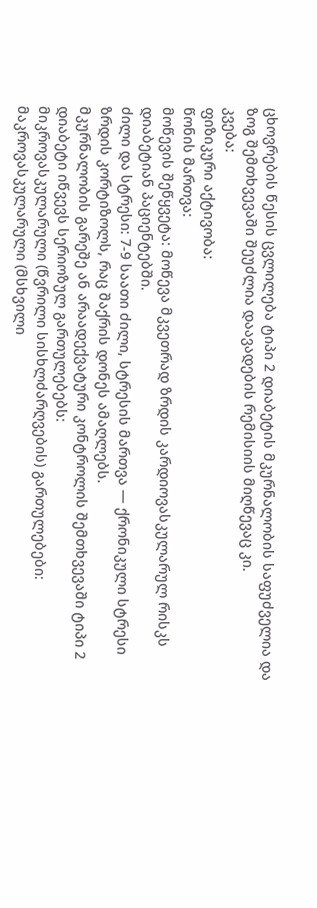ცხოვრების წესის ცვლილება ტიპი 2 დიაბეტის მკურნალობის საფუძველია და ზოგ შემთხვევაში შეუძლია დაავადების რემისიის მიღწევაც კი.
კვება:
ფიზიკური აქტივობა:
წონის მართვა:
მოწევის შეწყვეტა: მოწევა მკვეთრად ზრდის კარდიოვასკულარულ რისკს დიაბეტიან პაციენტებში.
ძილი და სტრესი: 7-9 საათი ძილი, სტრესის მართვა — ქრონიკული სტრესი ზრდის კორტიზოლს, რაც შაქრის დონეს ამაღლებს.
მკურნალობის გარეშე ან არაადექვატური კონტროლის შემთხვევაში ტიპი 2 დიაბეტი იწვევს სერიოზულ გართულებებს:
მიკროვასკულარული (წვრილი სისხლძარღვების) გართულებები:
მაკროვასკულარული (მსხვილი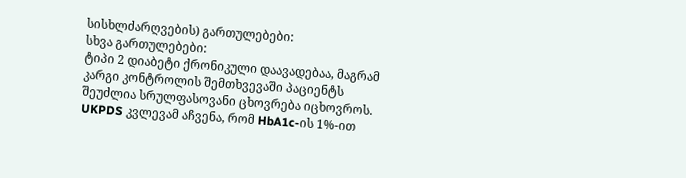სისხლძარღვების) გართულებები:
სხვა გართულებები:
ტიპი 2 დიაბეტი ქრონიკული დაავადებაა, მაგრამ კარგი კონტროლის შემთხვევაში პაციენტს შეუძლია სრულფასოვანი ცხოვრება იცხოვროს. UKPDS კვლევამ აჩვენა, რომ HbA1c-ის 1%-ით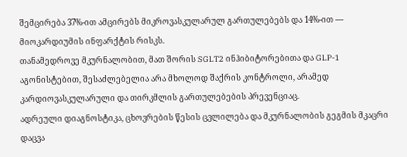შემცირება 37%-ით ამცირებს მიკროვასკულარულ გართულებებს და 14%-ით — მიოკარდიუმის ინფარქტის რისკს.
თანამედროვე მკურნალობით, მათ შორის SGLT2 ინჰიბიტორებითა და GLP-1 აგონისტებით, შესაძლებელია არა მხოლოდ შაქრის კონტროლი, არამედ კარდიოვასკულარული და თირკმლის გართულებების პრევენციაც.
ადრეული დიაგნოსტიკა, ცხოვრების წესის ცვლილება და მკურნალობის გეგმის მკაცრი დაცვა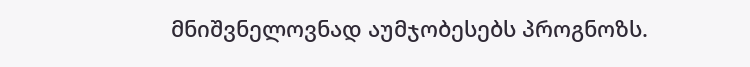მნიშვნელოვნად აუმჯობესებს პროგნოზს.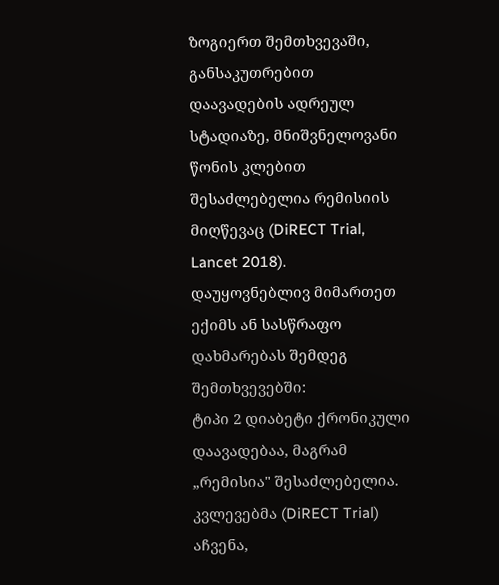ზოგიერთ შემთხვევაში, განსაკუთრებით დაავადების ადრეულ სტადიაზე, მნიშვნელოვანი წონის კლებით შესაძლებელია რემისიის მიღწევაც (DiRECT Trial, Lancet 2018).
დაუყოვნებლივ მიმართეთ ექიმს ან სასწრაფო დახმარებას შემდეგ შემთხვევებში:
ტიპი 2 დიაბეტი ქრონიკული დაავადებაა, მაგრამ „რემისია" შესაძლებელია. კვლევებმა (DiRECT Trial) აჩვენა,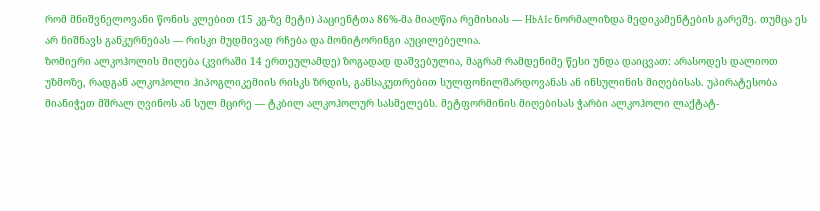რომ მნიშვნელოვანი წონის კლებით (15 კგ-ზე მეტი) პაციენტთა 86%-მა მიაღწია რემისიას — HbA1c ნორმალიზდა მედიკამენტების გარეშე. თუმცა ეს არ ნიშნავს განკურნებას — რისკი მუდმივად რჩება და მონიტორინგი აუცილებელია.
ზომიერი ალკოჰოლის მიღება (კვირაში 14 ერთეულამდე) ზოგადად დაშვებულია, მაგრამ რამდენიმე წესი უნდა დაიცვათ: არასოდეს დალიოთ უზმოზე, რადგან ალკოჰოლი ჰიპოგლიკემიის რისკს ზრდის, განსაკუთრებით სულფონილშარდოვანას ან ინსულინის მიღებისას. უპირატესობა მიანიჭეთ მშრალ ღვინოს ან სულ მცირე — ტკბილ ალკოჰოლურ სასმელებს. მეტფორმინის მიღებისას ჭარბი ალკოჰოლი ლაქტატ-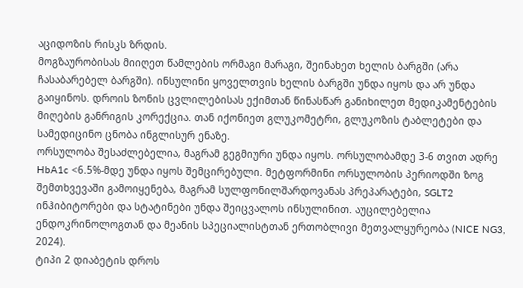აციდოზის რისკს ზრდის.
მოგზაურობისას მიიღეთ წამლების ორმაგი მარაგი, შეინახეთ ხელის ბარგში (არა ჩასაბარებელ ბარგში). ინსულინი ყოველთვის ხელის ბარგში უნდა იყოს და არ უნდა გაიყინოს. დროის ზონის ცვლილებისას ექიმთან წინასწარ განიხილეთ მედიკამენტების მიღების განრიგის კორექცია. თან იქონიეთ გლუკომეტრი, გლუკოზის ტაბლეტები და სამედიცინო ცნობა ინგლისურ ენაზე.
ორსულობა შესაძლებელია, მაგრამ გეგმიური უნდა იყოს. ორსულობამდე 3-6 თვით ადრე HbA1c <6.5%-მდე უნდა იყოს შემცირებული. მეტფორმინი ორსულობის პერიოდში ზოგ შემთხვევაში გამოიყენება, მაგრამ სულფონილშარდოვანას პრეპარატები, SGLT2 ინჰიბიტორები და სტატინები უნდა შეიცვალოს ინსულინით. აუცილებელია ენდოკრინოლოგთან და მეანის სპეციალისტთან ერთობლივი მეთვალყურეობა (NICE NG3, 2024).
ტიპი 2 დიაბეტის დროს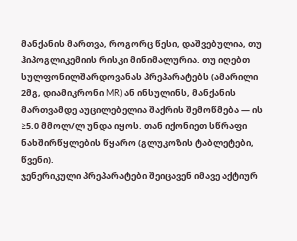მანქანის მართვა, როგორც წესი, დაშვებულია, თუ ჰიპოგლიკემიის რისკი მინიმალურია. თუ იღებთ სულფონილშარდოვანას პრეპარატებს (ამარილი 2მგ, დიამიკრონი MR) ან ინსულინს, მანქანის მართვამდე აუცილებელია შაქრის შემოწმება — ის ≥5.0 მმოლ/ლ უნდა იყოს. თან იქონიეთ სწრაფი ნახშირწყლების წყარო (გლუკოზის ტაბლეტები, წვენი).
ჯენერიკული პრეპარატები შეიცავენ იმავე აქტიურ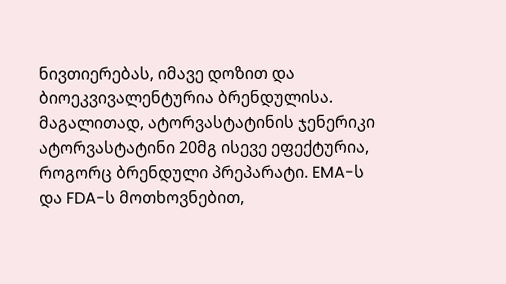ნივთიერებას, იმავე დოზით და ბიოეკვივალენტურია ბრენდულისა. მაგალითად, ატორვასტატინის ჯენერიკი ატორვასტატინი 20მგ ისევე ეფექტურია, როგორც ბრენდული პრეპარატი. EMA-ს და FDA-ს მოთხოვნებით,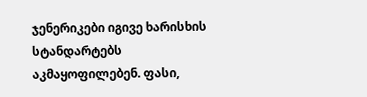ჯენერიკები იგივე ხარისხის სტანდარტებს აკმაყოფილებენ. ფასი,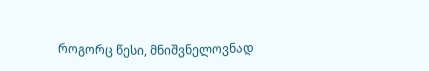როგორც წესი, მნიშვნელოვნად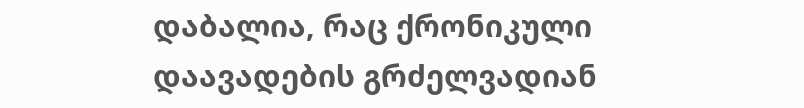დაბალია, რაც ქრონიკული დაავადების გრძელვადიან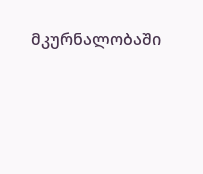მკურნალობაში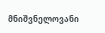მნიშვნელოვანი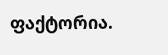ფაქტორია.